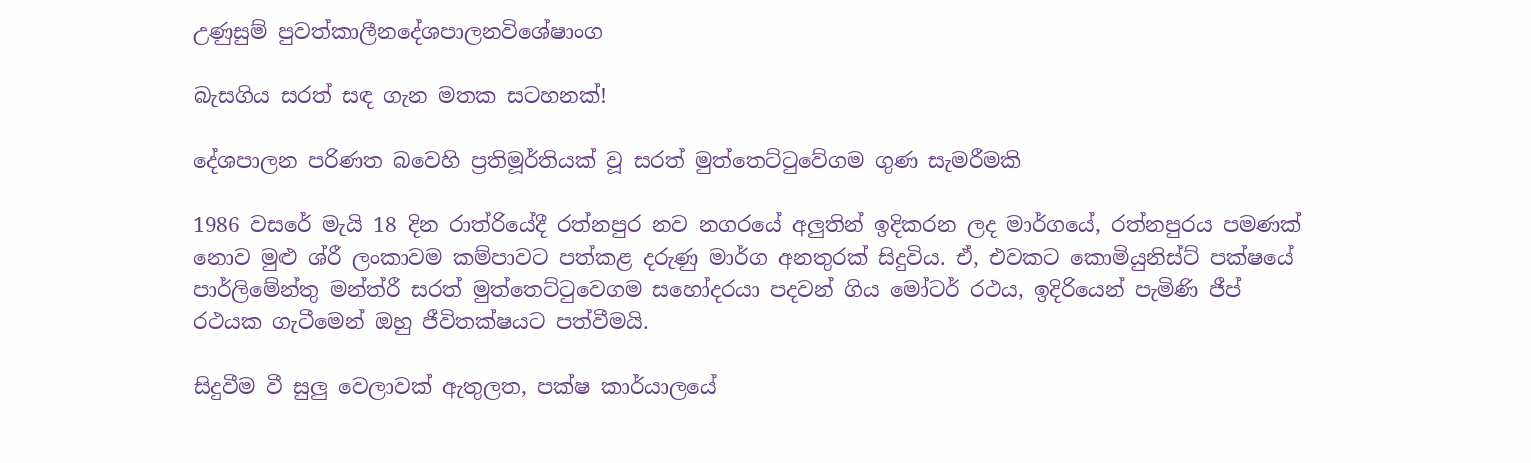උණුසුම් පුවත්කාලීනදේශපාලනවිශේෂාංග

බැසගිය සරත් සඳ ගැන මතක සටහනක්!

දේශපාලන පරිණත බවෙහි ප්‍රතිමූර්තියක් වූ සරත් මුත්තෙට්ටුවේගම ගුණ සැමරීමකි

1986 වසරේ මැයි 18 දින රාත්රියේදී රත්නපුර නව නගරයේ අලුතින් ඉදිකරන ලද මාර්ගයේ, රත්නපුරය පමණක් නොව මුළු ශ්රී ලංකාවම කම්පාවට පත්කළ දරුණු මාර්ග අනතුරක් සිදුවිය. ඒ, එවකට කොමියුනිස්ට් පක්ෂයේ පාර්ලිමේන්තු මන්ත්රී සරත් මුත්තෙට්ටුවෙගම සහෝදරයා පදවන් ගිය මෝටර් රථය, ඉදිරියෙන් පැමිණි ජීප් රථයක ගැටීමෙන් ඔහු ජීවිතක්ෂයට පත්වීමයි.

සිදුවීම වී සුලු වෙලාවක් ඇතුලත, පක්ෂ කාර්යාලයේ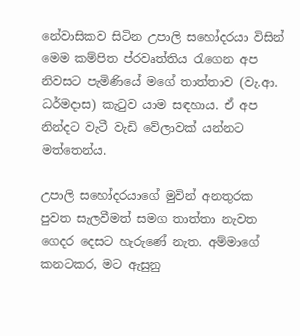නේවාසිකව සිටින උපාලි සහෝදරයා විසින් මෙම කම්පිත ප්රවෘත්තිය රැගෙන අප නිවසට පැමිණියේ මගේ තාත්තාව (වැ.ආ. ධර්මදාස) කැටුව යාම සඳහාය. ඒ අප නින්දට වැටී වැඩි වේලාවක් යන්නට මත්තෙන්ය.

උපාලි සහෝදරයාගේ මුවින් අනතුරක පුවත සැලවීමත් සමග තාත්තා නැවත ගෙදර දෙසට හැරුණේ නැත. අම්මාගේ කනටකර, මට ඇසුනු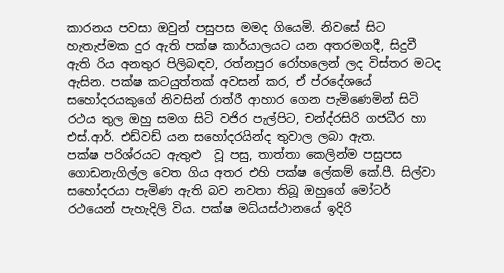කාරනය පවසා ඔවුන් පසුපස මමද ගියෙමි. නිවසේ සිට හැතැප්මක දුර ඇති පක්ෂ කාර්යාලයට යන අතරමගදී, සිදුවී ඇති රිය අනතුර පිලිබඳව, රත්නපුර රෝහලෙන් ලද විස්තර මටද ඇසින. පක්ෂ කටයුත්තක් අවසන් කර, ඒ ප්රදේශයේ සහෝදරයකුගේ නිවසින් රාත්රී ආහාර ගෙන පැමිණෙමින් සිටි රථය තුල ඔහු සමග සිටි වජිර පැල්පිට, චන්ද්රසිරි ගජධීර හා එස්.ආර්. එඩ්වඩ් යන සහෝදරයින්ද තුවාල ලබා ඇත.
පක්ෂ පරිශ්රයට ඇතුළු  වූ පසු, තාත්තා කෙලින්ම පසුපස ගොඩනැගිල්ල වෙත ගිය අතර එහි පක්ෂ ලේකම් කේ.පී. සිල්වා සහෝදරයා පැමිණ ඇති බව නවතා තිබූ ඔහුගේ මෝටර් රථයෙන් පැහැදිලි විය. පක්ෂ මධ්යස්ථානයේ ඉදිරි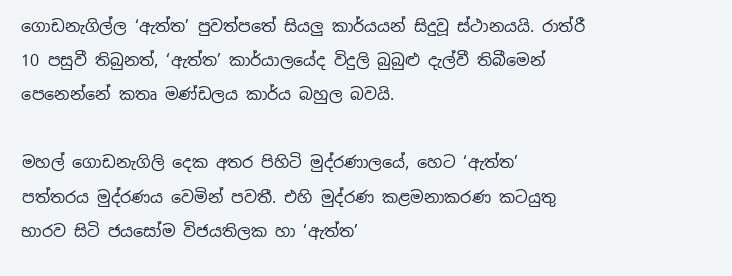ගොඩනැගිල්ල ‘ඇත්ත’ පුවත්පතේ සියලු කාර්යයන් සිදුවූ ස්ථානයයි. රාත්රී 10 පසුවී තිබුනත්, ‘ඇත්ත’ කාර්යාලයේද විදුලි බුබුළු දැල්වී තිබීමෙන් පෙනෙන්නේ කතෘ මණ්ඩලය කාර්ය බහුල බවයි.

මහල් ගොඩනැගිලි දෙක අතර පිහිටි මුද්රණාලයේ, හෙට ‘ඇත්ත’ පත්තරය මුද්රණය වෙමින් පවතී. එහි මුද්රණ කළමනාකරණ කටයුතු භාරව සිටි ජයසෝම විජයතිලක හා ‘ඇත්ත’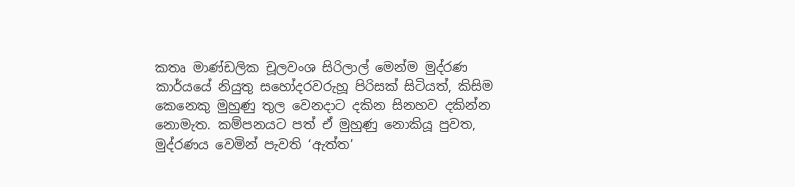කතෘ මාණ්ඩලික චූලවංශ සිරිලාල් මෙන්ම මුද්රණ කාර්යයේ නියුතු සහෝදරවරුහූ පිරිසක් සිටියත්, කිසිම කෙනෙකු මුහුණු තුල වෙනදාට දකින සිනහව දකින්න නොමැත. කම්පනයට පත් ඒ මුහුණු නොකියූ පුවත, මුද්රණය වෙමින් පැවති ‘ඇත්ත’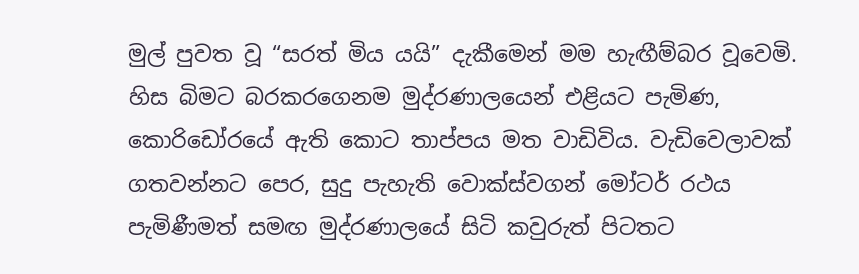මුල් පුවත වූ “සරත් මිය යයි” දැකීමෙන් මම හැඟීම්බර වූවෙමි. හිස බිමට බරකරගෙනම මුද්රණාලයෙන් එළියට පැමිණ, කොරිඩෝරයේ ඇති කොට තාප්පය මත වාඩිවිය. වැඩිවෙලාවක් ගතවන්නට පෙර, සුදු පැහැති වොක්ස්වගන් මෝටර් රථය පැමිණීමත් සමඟ මුද්රණාලයේ සිටි කවුරුත් පිටතට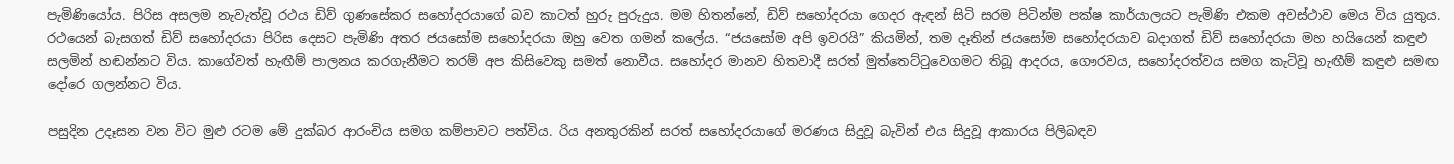පැමිණියෝය. පිරිස අසලම නැවැත්වූ රථය ඩිව් ගුණසේකර සහෝදරයාගේ බව කාටත් හුරු පුරුදුය. මම හිතන්නේ, ඩිව් සහෝදරයා ගෙදර ඇඳන් සිටි සරම පිටින්ම පක්ෂ කාර්යාලයට පැමිණි එකම අවස්ථාව මෙය විය යුතුය. රථයෙන් බැසගත් ඩිව් සහෝදරයා පිරිස දෙසට පැමිණි අතර ජයසෝම සහෝදරයා ඔහු වෙත ගමන් කලේය. “ජයසෝම අපි ඉවරයි” කියමින්, තම දෑතින් ජයසෝම සහෝදරයාව බදාගත් ඩිව් සහෝදරයා මහ හයියෙන් කඳුළු සලමින් හඬන්නට විය. කාගේවත් හැඟීම් පාලනය කරගැනීමට තරම් අප කිසිවෙකු සමත් නොවීය. සහෝදර මානව හිතවාදී සරත් මුත්තෙට්ටුවෙගමට තිබූ ආදරය, ගෞරවය, සහෝදරත්වය සමග කැටිවූ හැඟීම් කඳුළු සමඟ දෝරෙ ගලන්නට විය.

පසුදින උදෑසන වන විට මුළු රටම මේ දුක්බර ආරංචිය සමග කම්පාවට පත්විය. රිය අනතුරකින් සරත් සහෝදරයාගේ මරණය සිදුවූ බැවින් එය සිදුවූ ආකාරය පිලිබඳව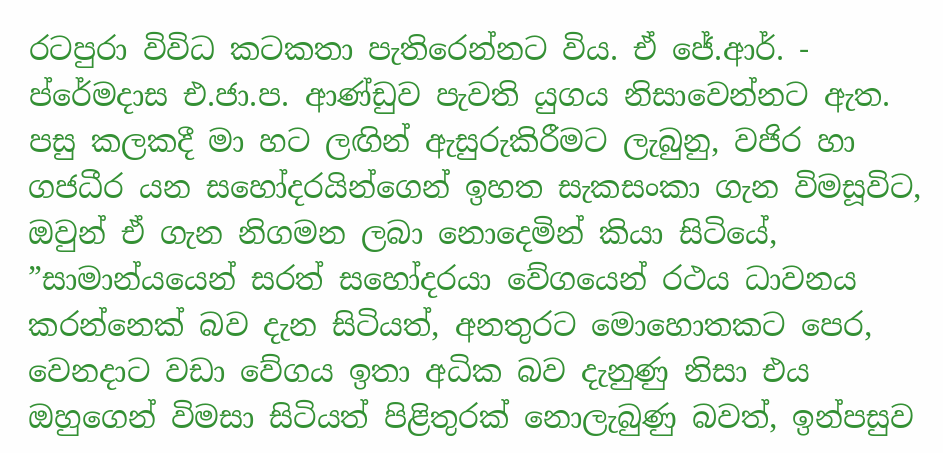රටපුරා විවිධ කටකතා පැතිරෙන්නට විය. ඒ ජේ.ආර්. - ප්රේමදාස එ.ජා.ප. ආණ්ඩුව පැවති යුගය නිසාවෙන්නට ඇත. පසු කලකදී මා හට ලඟින් ඇසුරුකිරීමට ලැබුනු, වජිර හා ගජධීර යන සහෝදරයින්ගෙන් ඉහත සැකසංකා ගැන විමසූවිට, ඔවුන් ඒ ගැන නිගමන ලබා නොදෙමින් කියා සිටියේ, ”සාමාන්යයෙන් සරත් සහෝදරයා වේගයෙන් රථය ධාවනය කරන්නෙක් බව දැන සිටියත්, අනතුරට මොහොතකට පෙර, වෙනදාට වඩා වේගය ඉතා අධික බව දැනුණු නිසා එය ඔහුගෙන් විමසා සිටියත් පිළිතුරක් නොලැබුණු බවත්, ඉන්පසුව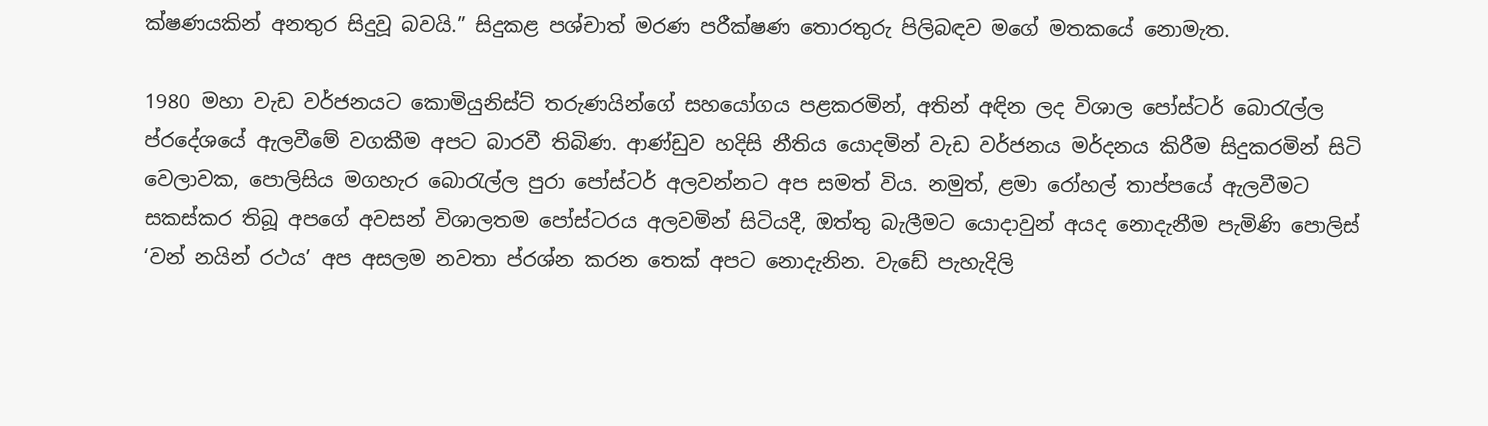ක්ෂණයකින් අනතුර සිදුවූ බවයි.” සිදුකළ පශ්චාත් මරණ පරීක්ෂණ තොරතුරු පිලිබඳව මගේ මතකයේ නොමැත.

1980 මහා වැඩ වර්ජනයට කොමියුනිස්ට් තරුණයින්ගේ සහයෝගය පළකරමින්, අතින් අඳින ලද විශාල පෝස්ටර් බොරැල්ල ප්රදේශයේ ඇලවීමේ වගකීම අපට බාරවී තිබිණ. ආණ්ඩුව හදිසි නීතිය යොදමින් වැඩ වර්ජනය මර්දනය කිරීම සිදුකරමින් සිටි වෙලාවක, පොලිසිය මගහැර බොරැල්ල පුරා පෝස්ටර් අලවන්නට අප සමත් විය. නමුත්, ළමා රෝහල් තාප්පයේ ඇලවීමට සකස්කර තිබූ අපගේ අවසන් විශාලතම පෝස්ටරය අලවමින් සිටියදී, ඔත්තු බැලීමට යොදාවුන් අයද නොදැනීම පැමිණි පොලිස් ‘වන් නයින් රථය’ අප අසලම නවතා ප්රශ්න කරන තෙක් අපට නොදැනින. වැඩේ පැහැදිලි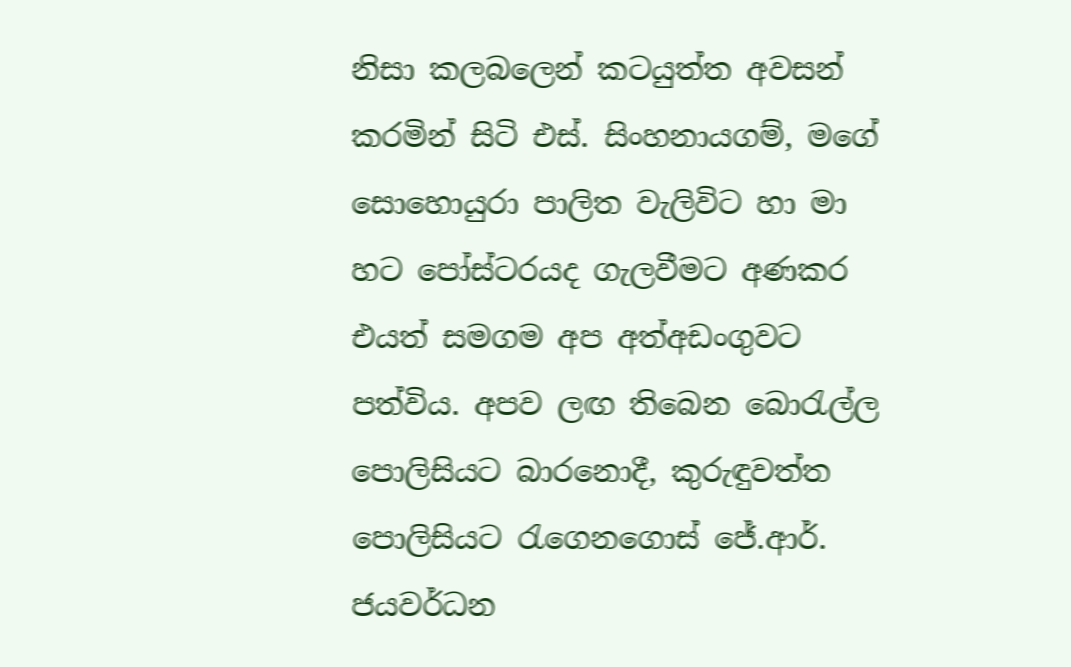නිසා කලබලෙන් කටයුත්ත අවසන් කරමින් සිටි එස්. සිංහනායගම්, මගේ සොහොයුරා පාලිත වැලිවිට හා මා හට පෝස්ටරයද ගැලවීමට අණකර එයත් සමගම අප අත්අඩංගුවට පත්විය. අපව ලඟ තිබෙන බොරැල්ල පොලිසියට බාරනොදී, කුරුඳුවත්ත පොලිසියට රැගෙනගොස් ජේ.ආර්. ජයවර්ධන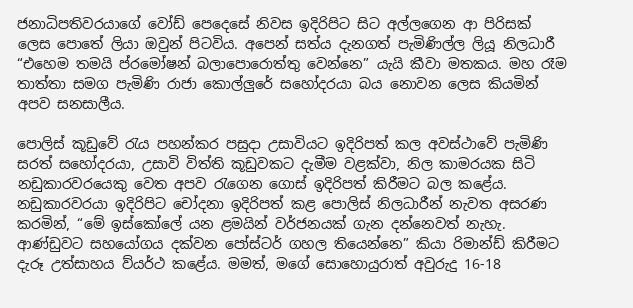ජනාධිපතිවරයාගේ වෝඩ් පෙදෙසේ නිවස ඉදිරිපිට සිට අල්ලගෙන ආ පිරිසක් ලෙස පොතේ ලියා ඔවුන් පිටවිය. අපෙන් සත්ය දැනගත් පැමිණිල්ල ලියූ නිලධාරී “එහෙම තමයි ප්රමෝෂන් බලාපොරොත්තු වෙන්නෙ” යැයි කීවා මතකය. මහ රෑම තාත්තා සමග පැමිණි රාජා කොල්ලුරේ සහෝදරයා බය නොවන ලෙස කියමින් අපව සනසාලීය.

පොලිස් කූඩුවේ රැය පහන්කර පසුදා උසාවියට ඉදිරිපත් කල අවස්ථාවේ පැමිණි සරත් සහෝදරයා, උසාවි විත්ති කූඩුවකට දැමීම වළක්වා, නිල කාමරයක සිටි නඩුකාරවරයෙකු වෙත අපව රැගෙන ගොස් ඉදිරිපත් කිරීමට බල කළේය. නඩුකාරවරයා ඉදිරිපිට චෝදනා ඉදිරිපත් කළ පොලිස් නිලධාරීන් නැවත අසරණ කරමින්, “මේ ඉස්කෝලේ යන ළමයින් වර්ජනයක් ගැන දන්නෙවත් නැහැ. ආණ්ඩුවට සහයෝගය දක්වන පෝස්ටර් ගහල තියෙන්නෙ” කියා රිමාන්ඩ් කිරීමට දැරූ උත්සාහය ව්යර්ථ කළේය. මමත්, මගේ සොහොයුරාත් අවුරුදු 16-18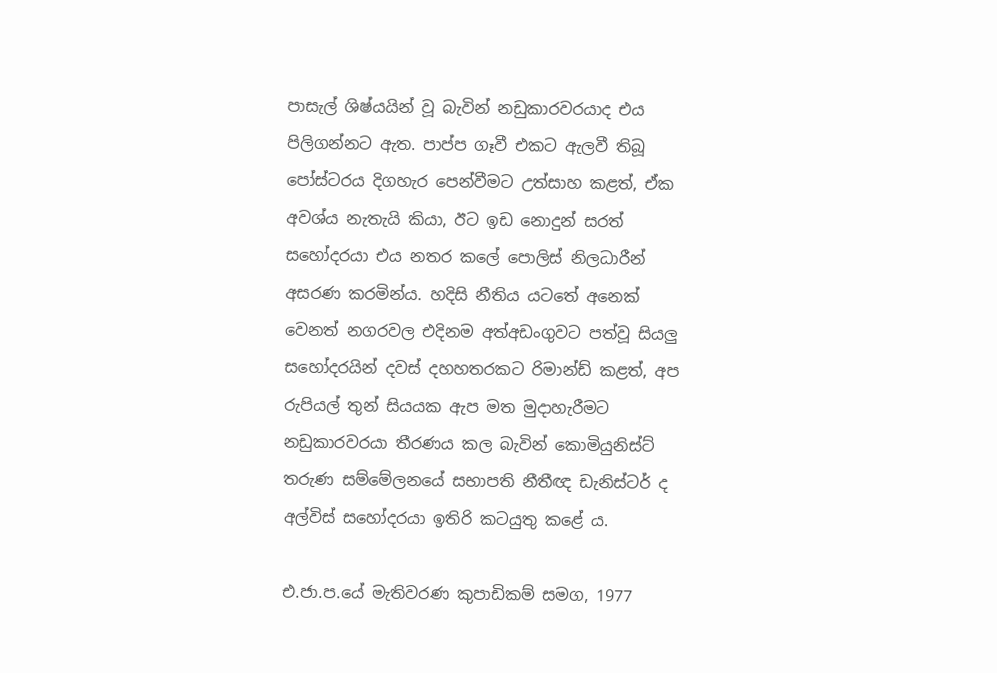පාසැල් ශිෂ්යයින් වූ බැවින් නඩුකාරවරයාද එය පිලිගන්නට ඇත. පාප්ප ගෑවී එකට ඇලවී තිබූ පෝස්ටරය දිගහැර පෙන්වීමට උත්සාහ කළත්, ඒක අවශ්ය නැතැයි කියා, ඊට ඉඩ නොදුන් සරත් සහෝදරයා එය නතර කලේ පොලිස් නිලධාරීන් අසරණ කරමින්ය. හදිසි නීතිය යටතේ අනෙක් වෙනත් නගරවල එදිනම අත්අඩංගුවට පත්වූ සියලු සහෝදරයින් දවස් දහහතරකට රිමාන්ඩ් කළත්, අප රුපියල් තුන් සියයක ඇප මත මුදාහැරීමට නඩුකාරවරයා තීරණය කල බැවින් කොමියුනිස්ට් තරුණ සම්මේලනයේ සභාපති නීතීඥ ඩැනිස්ටර් ද අල්විස් සහෝදරයා ඉතිරි කටයුතු කළේ ය.

එ.ජා.ප.යේ මැතිවරණ කුපාඩිකම් සමග, 1977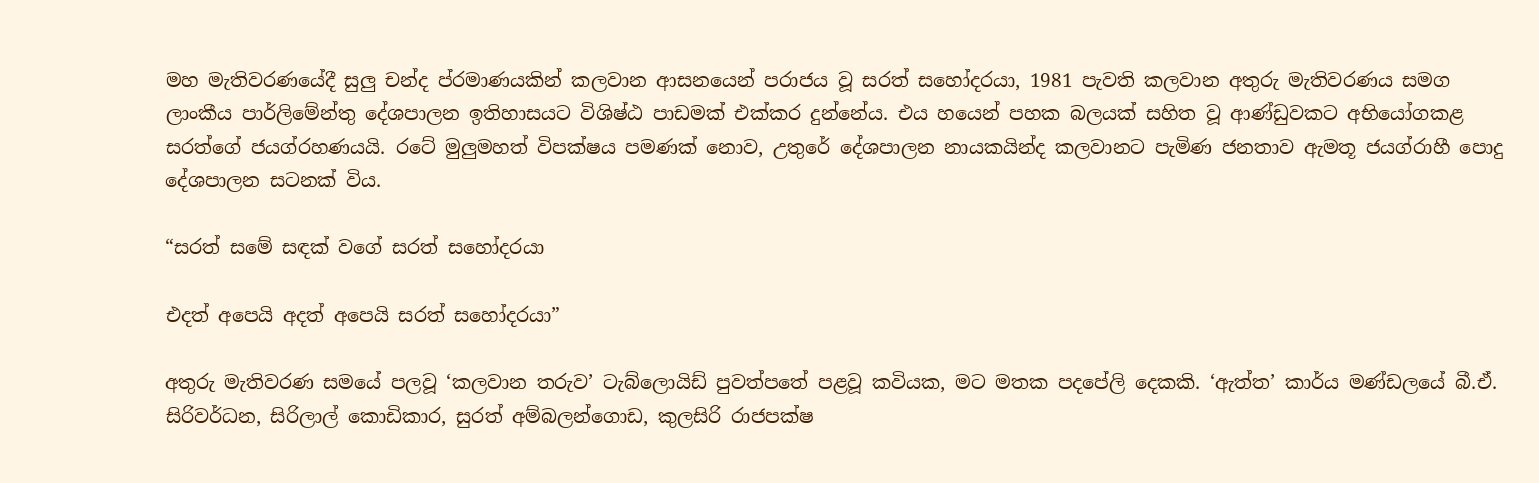මහ මැතිවරණයේදී සුලු චන්ද ප්රමාණයකින් කලවාන ආසනයෙන් පරාජය වූ සරත් සහෝදරයා, 1981 පැවති කලවාන අතුරු මැතිවරණය සමග ලාංකීය පාර්ලිමේන්තු දේශපාලන ඉතිහාසයට විශිෂ්ඨ පාඩමක් එක්කර දුන්නේය. එය හයෙන් පහක බලයක් සහිත වූ ආණ්ඩුවකට අභියෝගකළ සරත්ගේ ජයග්රහණයයි. රටේ මුලුමහත් විපක්ෂය පමණක් නොව, උතුරේ දේශපාලන නායකයින්ද කලවානට පැමිණ ජනතාව ඇමතූ ජයග්රාහී පොදු දේශපාලන සටනක් විය.

“සරත් සමේ සඳක් වගේ සරත් සහෝදරයා

එදත් අපෙයි අදත් අපෙයි සරත් සහෝදරයා”

අතුරු මැතිවරණ සමයේ පලවූ ‘කලවාන තරුව’ ටැබ්ලොයිඩ් පුවත්පතේ පළවූ කවියක, මට මතක පදපේලි දෙකකි. ‘ඇත්ත’ කාර්ය මණ්ඩලයේ බී.ඒ. සිරිවර්ධන, සිරිලාල් කොඩිකාර, සුරත් අම්බලන්ගොඩ, කුලසිරි රාජපක්ෂ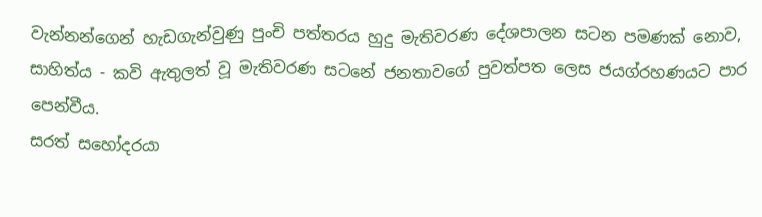වැන්නන්ගෙන් හැඩගැන්වුණු පුංචි පත්තරය හුදු මැතිවරණ දේශපාලන සටන පමණක් නොව, සාහිත්ය - කවි ඇතුලත් වූ මැතිවරණ සටනේ ජනතාවගේ පුවත්පත ලෙස ජයග්රහණයට පාර පෙන්වීය.
සරත් සහෝදරයා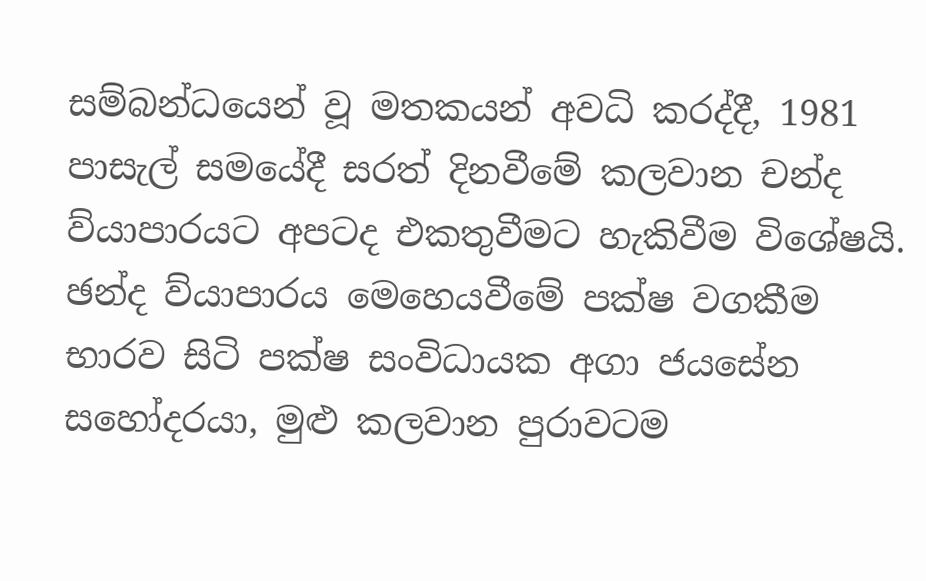සම්බන්ධයෙන් වූ මතකයන් අවධි කරද්දී, 1981 පාසැල් සමයේදී සරත් දිනවීමේ කලවාන චන්ද ව්යාපාරයට අපටද එකතුවීමට හැකිවීම විශේෂයි. ඡන්ද ව්යාපාරය මෙහෙයවීමේ පක්ෂ වගකීම භාරව සිටි පක්ෂ සංවිධායක අගා ජයසේන සහෝදරයා, මුළු කලවාන පුරාවටම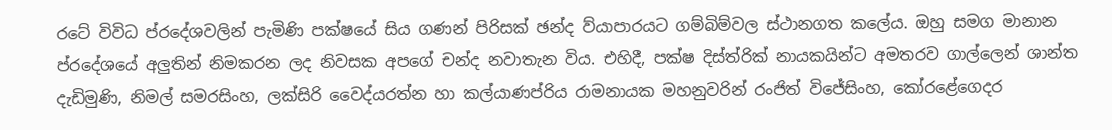රටේ විවිධ ප්රදේශවලින් පැමිණි පක්ෂයේ සිය ගණන් පිරිසක් ඡන්ද ව්යාපාරයට ගම්බිම්වල ස්ථානගත කලේය. ඔහු සමග මානාන ප්රදේශයේ අලුතින් නිමකරන ලද නිවසක අපගේ චන්ද නවාතැන විය. එහිදී, පක්ෂ දිස්ත්රික් නායකයින්ට අමතරව ගාල්ලෙන් ශාන්ත දැඩිමුණි, නිමල් සමරසිංහ, ලක්සිරි වෛද්යරත්න හා කල්යාණප්රිය රාමනායක මහනුවරින් රංජිත් විජේසිංහ, කෝරළේගෙදර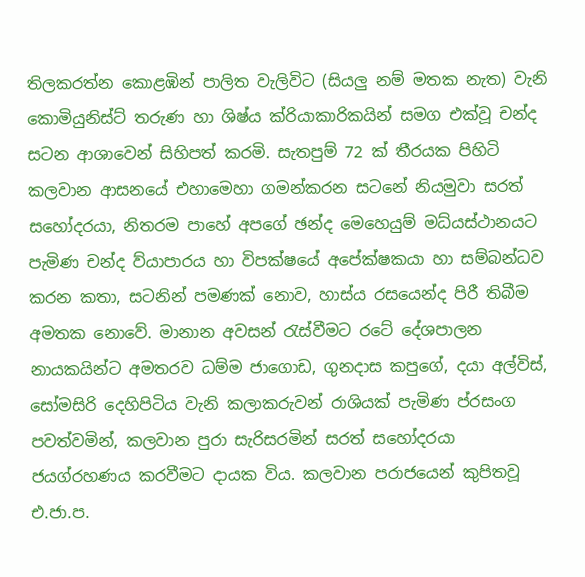තිලකරත්න කොළඹින් පාලිත වැලිවිට (සියලු නම් මතක නැත) වැනි කොමියුනිස්ට් තරුණ හා ශිෂ්ය ක්රියාකාරිකයින් සමග එක්වූ චන්ද සටන ආශාවෙන් සිහිපත් කරමි. සැතපුම් 72 ක් තීරයක පිහිටි කලවාන ආසනයේ එහාමෙහා ගමන්කරන සටනේ නියමුවා සරත් සහෝදරයා, නිතරම පාහේ අපගේ ඡන්ද මෙහෙයුම් මධ්යස්ථානයට පැමිණ චන්ද ව්යාපාරය හා විපක්ෂයේ අපේක්ෂකයා හා සම්බන්ධව කරන කතා, සටනින් පමණක් නොව, හාස්ය රසයෙන්ද පිරී තිබීම අමතක නොවේ. මානාන අවසන් රැස්වීමට රටේ දේශපාලන නායකයින්ට අමතරව ධම්ම ජාගොඩ, ගුනදාස කපුගේ, දයා අල්විස්, සෝමසිරි දෙහිපිටිය වැනි කලාකරුවන් රාශියක් පැමිණ ප්රසංග පවත්වමින්, කලවාන පුරා සැරිසරමින් සරත් සහෝදරයා ජයග්රහණය කරවීමට දායක විය. කලවාන පරාජයෙන් කුපිතවූ එ.ජා.ප.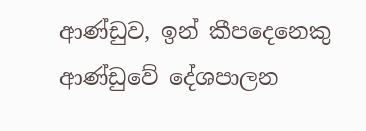ආණ්ඩුව, ඉන් කීපදෙනෙකු ආණ්ඩුවේ දේශපාලන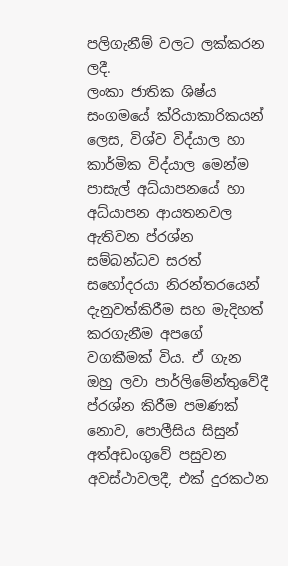පලිගැනීම් වලට ලක්කරන ලදී.
ලංකා ජාතික ශිෂ්ය සංගමයේ ක්රියාකාරිකයන් ලෙස, විශ්ව විද්යාල හා කාර්මික විද්යාල මෙන්ම පාසැල් අධ්යාපනයේ හා අධ්යාපන ආයතනවල ඇතිවන ප්රශ්න සම්බන්ධව සරත් සහෝදරයා නිරන්තරයෙන් දැනුවත්කිරීම සහ මැදිහත් කරගැනීම අපගේ වගකීමක් විය. ඒ ගැන ඔහු ලවා පාර්ලිමේන්තුවේදී ප්රශ්න කිරීම පමණක් නොව, පොලීසිය සිසුන් අත්අඩංගුවේ පසුවන අවස්ථාවලදී, එක් දුරකථන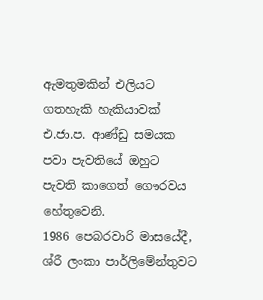ඇමතුමකින් එලියට ගතහැකි හැකියාවක් එ.ජා.ප. ආණ්ඩු සමයක පවා පැවතියේ ඔහුට පැවති කාගෙත් ගෞරවය හේතුවෙනි.
1986 පෙබරවාරි මාසයේදී, ශ්රී ලංකා පාර්ලිමේන්තුවට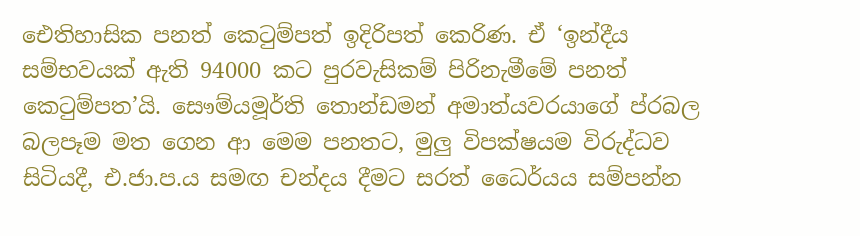ඓතිහාසික පනත් කෙටුම්පත් ඉදිරිපත් කෙරිණ. ඒ ‘ඉන්දීය සම්භවයක් ඇති 94000 කට පුරවැසිකම් පිරිනැමීමේ පනත් කෙටුම්පත’යි. සෞම්යමූර්ති තොන්ඩමන් අමාත්යවරයාගේ ප්රබල බලපෑම මත ගෙන ආ මෙම පනතට, මුලු විපක්ෂයම විරුද්ධව සිටියදී, එ.ජා.ප.ය සමඟ චන්දය දීමට සරත් ධෛර්යය සම්පන්න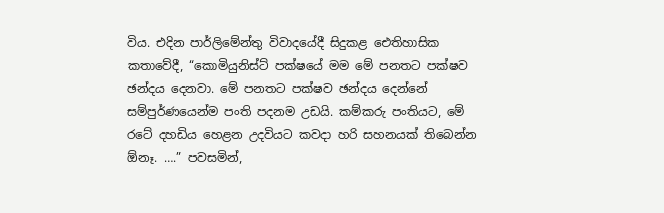විය. එදින පාර්ලිමේන්තු විවාදයේදී සිදුකළ ඓතිහාසික කතාවේදී, “කොමියුනිස්ට් පක්ෂයේ මම මේ පනතට පක්ෂව ඡන්දය දෙනවා. මේ පනතට පක්ෂව ඡන්දය දෙන්නේ සම්පුර්ණයෙන්ම පංති පදනම උඩයි. කම්කරු පංතියට, මේ රටේ දහඩිය හෙළන උදවියට කවදා හරි සහනයක් තිබෙන්න ඕනෑ. ….” පවසමින්,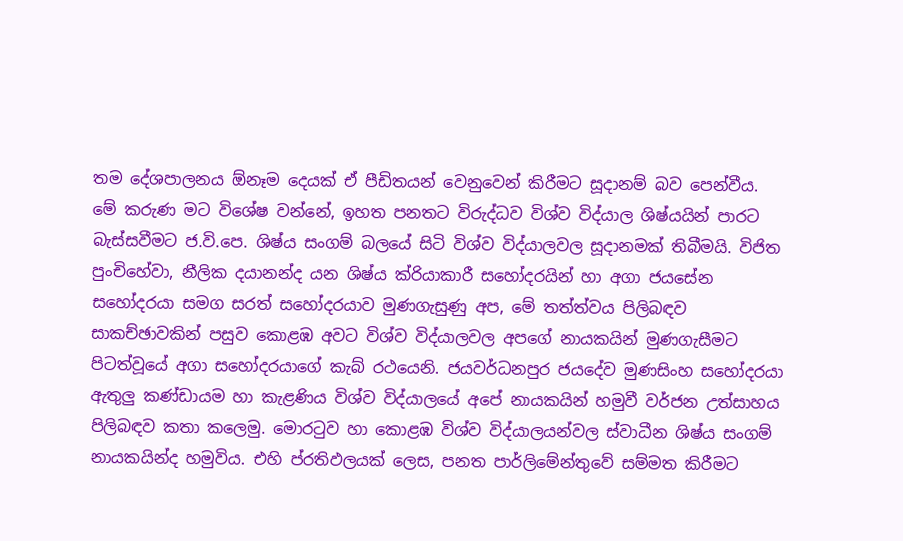තම දේශපාලනය ඕනෑම දෙයක් ඒ පීඩිතයන් වෙනුවෙන් කිරීමට සූදානම් බව පෙන්වීය.
මේ කරුණ මට විශේෂ වන්නේ, ඉහත පනතට විරුද්ධව විශ්ව විද්යාල ශිෂ්යයින් පාරට බැස්සවීමට ජ.වි.පෙ. ශිෂ්ය සංගම් බලයේ සිටි විශ්ව විද්යාලවල සූදානමක් තිබීමයි. විජිත පුංචිහේවා, නීලික දයානන්ද යන ශිෂ්ය ක්රියාකාරී සහෝදරයින් හා අගා ජයසේන සහෝදරයා සමග සරත් සහෝදරයාව මුණගැසුණු අප, මේ තත්ත්වය පිලිබඳව සාකච්ඡාවකින් පසුව කොළඹ අවට විශ්ව විද්යාලවල අපගේ නායකයින් මුණගැසීමට පිටත්වූයේ අගා සහෝදරයාගේ කැබ් රථයෙනි. ජයවර්ධනපුර ජයදේව මුණසිංහ සහෝදරයා ඇතුලු කණ්ඩායම හා කැළණිය විශ්ව විද්යාලයේ අපේ නායකයින් හමුවී වර්ජන උත්සාහය පිලිබඳව කතා කලෙමු. මොරටුව හා කොළඹ විශ්ව විද්යාලයන්වල ස්වාධීන ශිෂ්ය සංගම් නායකයින්ද හමුවිය. එහි ප්රතිඵලයක් ලෙස, පනත පාර්ලිමේන්තුවේ සම්මත කිරීමට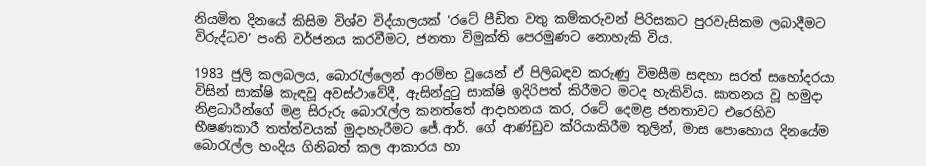නියමිත දිනයේ කිසිම විශ්ව විද්යාලයක් ‘රටේ පීඩිත වතු කම්කරුවන් පිරිසකට පුරවැසිකම ලබාදීමට විරුද්ධව’ පංති වර්ජනය කරවීමට, ජනතා විමුක්ති පෙරමුණට නොහැකි විය.

1983 ජුලි කලබලය, බොරැල්ලෙන් ආරම්භ වූයෙන් ඒ පිලිබඳව කරුණු විමසීම සඳහා සරත් සහෝදරයා විසින් සාක්ෂි කැඳවූ අවස්ථාවේදී, ඇසින්දුටු සාක්ෂි ඉදිරිපත් කිරීමට මටද හැකිවිය. ඝාතනය වූ හමුදා නිළධාරීන්ගේ මළ සිරුරු බොරැල්ල කනත්තේ ආදාහනය කර, රටේ දෙමළ ජනතාවට එරෙහිව භීෂණකාරී තත්ත්වයක් මුදාහැරීමට ජේ.ආර්. ගේ ආණ්ඩුව ක්රියාකිරීම තුලින්, මාස පොහොය දිනයේම බොරැල්ල හංදිය ගිනිබත් කල ආකාරය හා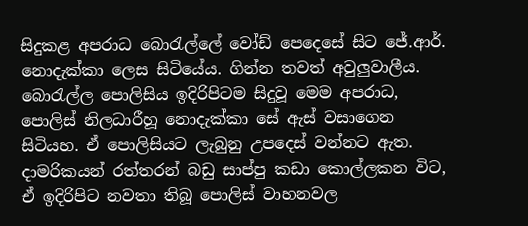සිදුකළ අපරාධ බොරැල්ලේ වෝඩ් පෙදෙසේ සිට ජේ.ආර්. නොදැක්කා ලෙස සිටියේය. ගින්න තවත් අවුලුවාලීය. බොරැල්ල පොලිසිය ඉදිරිපිටම සිදුවූ මෙම අපරාධ, පොලිස් නිලධාරීහූ නොදැක්කා සේ ඇස් වසාගෙන සිටියහ. ඒ පොලිසියට ලැබුනු උපදෙස් වන්නට ඇත. දාමරිකයන් රත්තරන් බඩු සාප්පු කඩා කොල්ලකන විට, ඒ ඉදිරිපිට නවතා තිබූ පොලිස් වාහනවල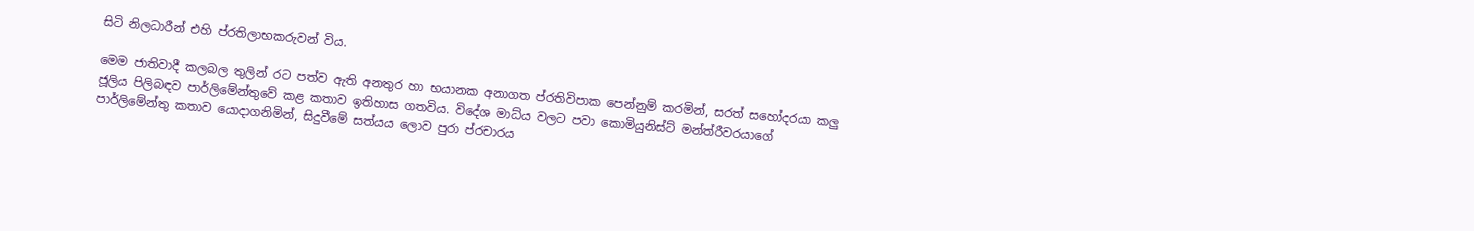සිටි නිලධාරීන් එහි ප්රතිලාභකරුවන් විය.

මෙම ජාතිවාදී කලබල තුලින් රට පත්ව ඇති අනතුර හා භයානක අනාගත ප්රතිවිපාක පෙන්නුම් කරමින්, සරත් සහෝදරයා කලු ජූලිය පිලිබඳව පාර්ලිමේන්තුවේ කළ කතාව ඉතිහාස ගතවිය. විදේශ මාධ්ය වලට පවා කොමියුනිස්ට් මන්ත්රීවරයාගේ පාර්ලිමේන්තු කතාව යොදාගනිමින්, සිදුවීමේ සත්යය ලොව පුරා ප්රචාරය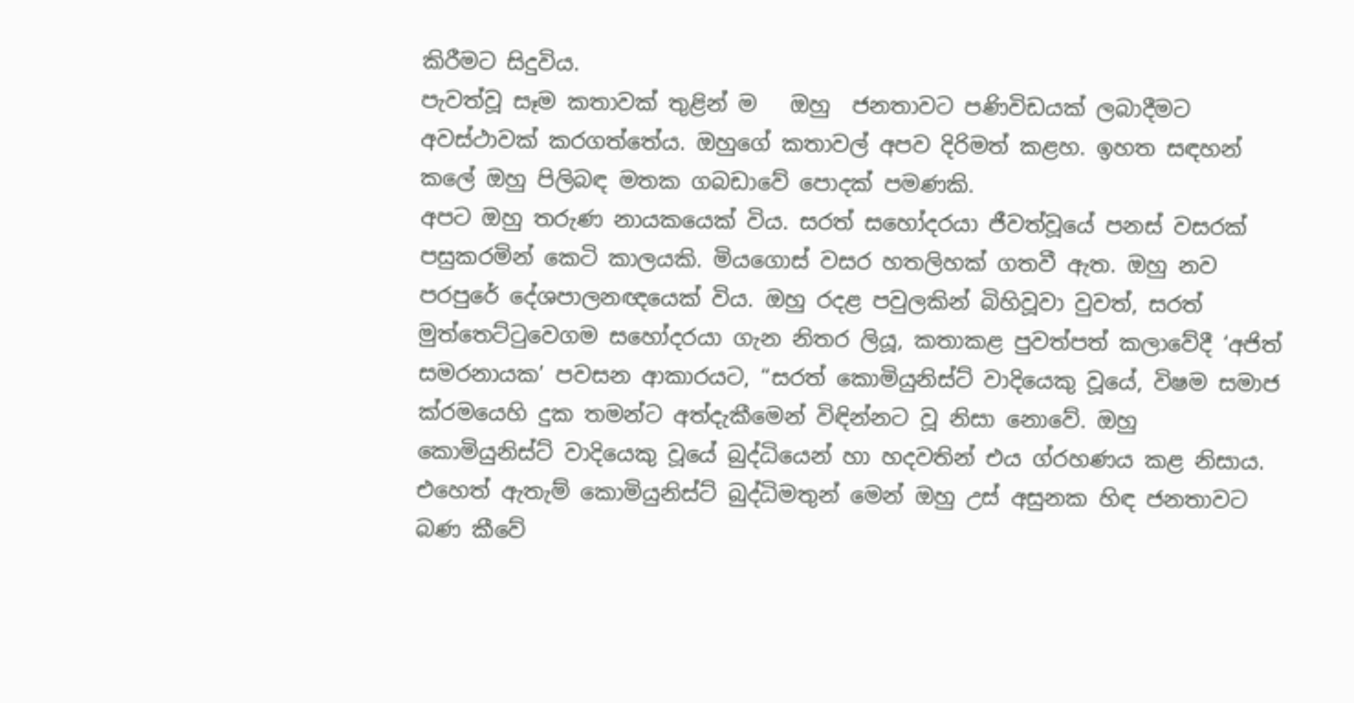කිරීමට සිදුවිය.
පැවත්වූ සෑම කතාවක් තුළින් ම   ඔහු  ජනතාවට පණිවිඩයක් ලබාදීමට අවස්ථාවක් කරගත්තේය. ඔහුගේ කතාවල් අපව දිරිමත් කළහ. ඉහත සඳහන් කලේ ඔහු පිලිබඳ මතක ගබඩාවේ පොදක් පමණකි.
අපට ඔහු තරුණ නායකයෙක් විය. සරත් සහෝදරයා ජීවත්වූයේ පනස් වසරක් පසුකරමින් කෙටි කාලයකි. මියගොස් වසර හතලිහක් ගතවී ඇත. ඔහු නව පරපුරේ දේශපාලනඥයෙක් විය. ඔහු රදළ පවුලකින් බිහිවූවා වුවත්, සරත් මුත්තෙට්ටුවෙගම සහෝදරයා ගැන නිතර ලියූ, කතාකළ පුවත්පත් කලාවේදී ‘අජිත් සමරනායක’ පවසන ආකාරයට, “සරත් කොමියුනිස්ට් වාදියෙකු වූයේ, විෂම සමාජ ක්රමයෙහි දුක තමන්ට අත්දැකීමෙන් විඳින්නට වූ නිසා නොවේ. ඔහු කොමියුනිස්ට් වාදියෙකු වූයේ බුද්ධියෙන් හා හදවතින් එය ග්රහණය කළ නිසාය. එහෙත් ඇතැම් කොමියුනිස්ට් බුද්ධිමතුන් මෙන් ඔහු උස් අසුනක හිඳ ජනතාවට බණ කීවේ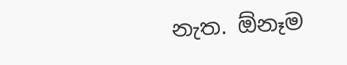නැත. ඕනෑම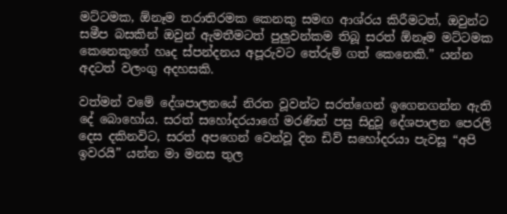මට්ටමක, ඕනෑම තරාතිරමක කෙනකු සමඟ ආශ්රය කිරීමටත්, ඔවුන්ට සමීප බසකින් ඔවුන් ඇමතීමටත් පුලුවන්කම තිබූ සරත් ඕනෑම මට්ටමක කෙනෙකුගේ හෘද ස්පන්දනය අපූරුවට තේරුම් ගත් කෙනෙකි.” යන්න අදටත් වලංගු අදහසකි.

වත්මන් වමේ දේශපාලනයේ නිරත වූවන්ට සරත්ගෙන් ඉගෙනගන්න ඇති දේ බොහෝය. සරත් සහෝදරයාගේ මරණින් පසු සිදුවූ දේශපාලන පෙරලි දෙස දකිනවිට, සරත් අපගෙන් වෙන්වූ දින ඩිව් සහෝදරයා පැවසූ “අපි ඉවරයි” යන්න මා මනස තුල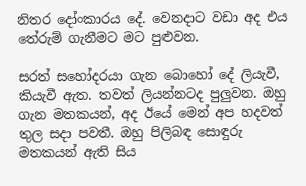නිතර දෝංකාරය දේ. වෙනදාට වඩා අද එය තේරුම් ගැනීමට මට පුළුවන.

සරත් සහෝදරයා ගැන බොහෝ දේ ලියැවී, කියැවී ඇත. තවත් ලියන්නටද පුලුවන. ඔහු ගැන මතකයන්, අද ඊයේ මෙන් අප හදවත් තුල සදා පවතී. ඔහු පිලිබඳ සොඳුරු මතකයන් ඇති සිය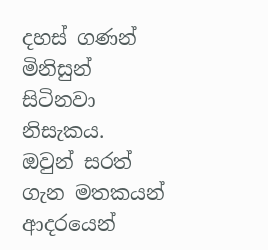දහස් ගණන් මිනිසුන් සිටිනවා නිසැකය. ඔවුන් සරත් ගැන මතකයන් ආදරයෙන්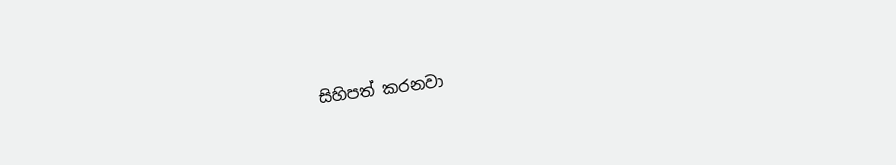සිහිපත් කරනවා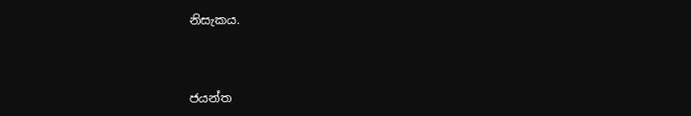නිසැකය.



ජයන්ත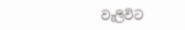වැලිවිට